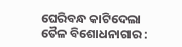ଘେରିବନ୍ଧ କାଟିଦେଲା ତୈଳ ବିଶୋଧନାଗାର :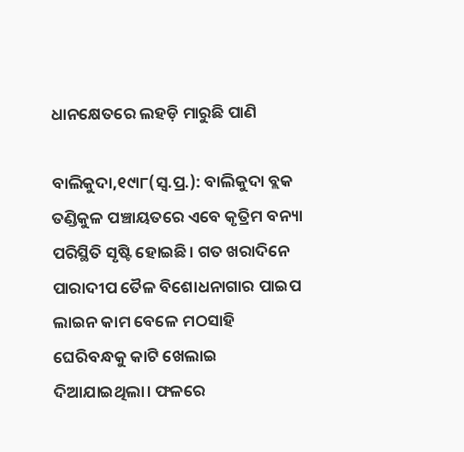ଧାନକ୍ଷେତରେ ଲହଡ଼ି ମାରୁଛି ପାଣି

ବାଲିକୁଦା,୧୯ା୮(ସ୍ବ.ପ୍ର.): ବାଲିକୁଦା ବ୍ଲକ ତଣ୍ଡିକୁଳ ପଞ୍ଚାୟତରେ ଏବେ କୃତ୍ରିମ ବନ୍ୟା ପରିସ୍ଥିତି ସୃଷ୍ଟି ହୋଇଛି। ଗତ ଖରାଦିନେ ପାରାଦୀପ ତୈଳ ବିଶୋଧନାଗାର ପାଇପ ଲାଇନ କାମ ବେଳେ ମଠସାହି ଘେରିବନ୍ଧକୁ କାଟି ଖେଲାଇ ଦିଆଯାଇଥିଲା। ଫଳରେ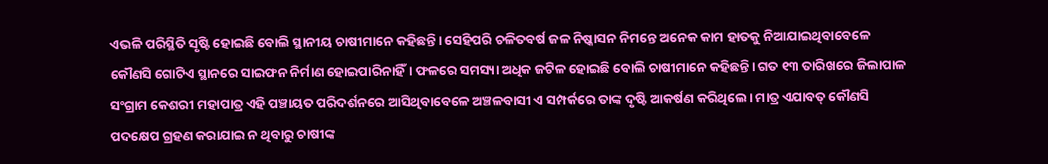ଏଭଳି ପରିସ୍ଥିତି ସୃଷ୍ଟି ହୋଇଛି ବୋଲି ସ୍ଥାନୀୟ ଚାଷୀମାନେ କହିଛନ୍ତି। ସେହିପରି ଚଳିତବର୍ଷ ଜଳ ନିଷ୍କାସନ ନିମନ୍ତେ ଅନେକ କାମ ହାତକୁ ନିଆଯାଇଥିବାବେଳେ କୌଣସି ଗୋଟିଏ ସ୍ଥାନରେ ସାଇଫନ ନିର୍ମାଣ ହୋଇପାରିନାହିଁ। ଫଳରେ ସମସ୍ୟା ଅଧିକ ଜଟିଳ ହୋଇଛି ବୋଲି ଚାଷୀମାନେ କହିଛନ୍ତି। ଗତ ୧୩ ତାରିଖରେ ଜିଲାପାଳ ସଂଗ୍ରାମ କେଶରୀ ମହାପାତ୍ର ଏହି ପଞ୍ଚାୟତ ପରିଦର୍ଶନରେ ଆସିଥିବାବେଳେ ଅଞ୍ଚଳବାସୀ ଏ ସମ୍ପର୍କରେ ତାଙ୍କ ଦୃଷ୍ଟି ଆକର୍ଷଣ କରିଥିଲେ। ମାତ୍ର ଏଯାବତ୍‌ କୌଣସି ପଦକ୍ଷେପ ଗ୍ରହଣ କରାଯାଇ ନ ଥିବାରୁ ଚାଷୀଙ୍କ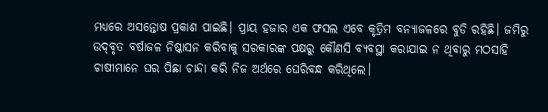ମଧ୍ୟରେ ଅସନ୍ତୋଷ ପ୍ରକାଶ ପାଇଛି। ପ୍ରାୟ ହଜାର ଏକ ଫସଲ ଏବେ କୃତ୍ରିମ ବନ୍ୟାଜଳରେ ବୁଡି ରହିଛି। ଜମିରୁ ଉଦ୍‌ବୃତ ବର୍ଷାଜଳ ନିଷ୍କାସନ କରିବାକୁ ସରକାରଙ୍କ ପକ୍ଷରୁ କୌଣସି ବ୍ୟବସ୍ଥା କରାଯାଇ ନ ଥିବାରୁ ମଠସାହି ଚାଷୀମାନେ ଘର ପିଛା ଚାନ୍ଦା କରି ନିଜ ଅର୍ଥରେ ଘେରିବନ୍ଧ କରିଥିଲେ।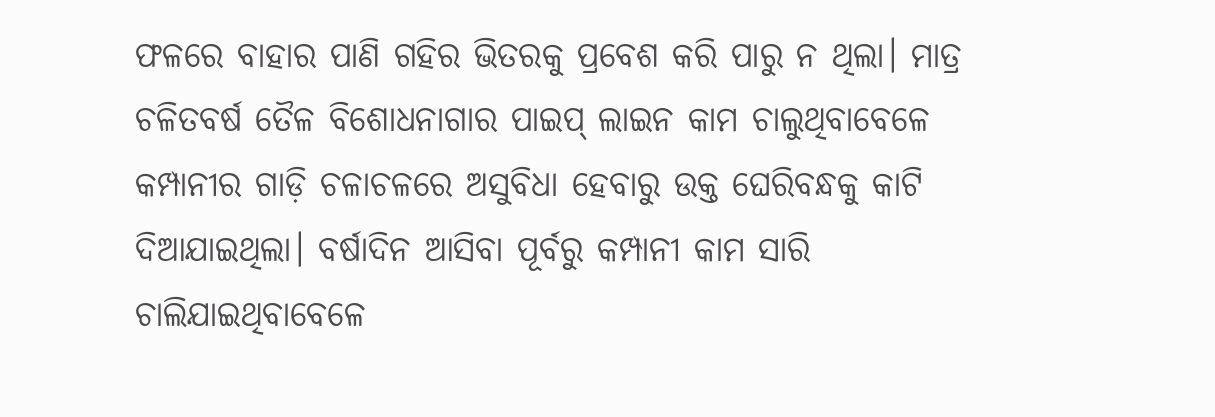ଫଳରେ ବାହାର ପାଣି ଗହିର ଭିତରକୁ ପ୍ରବେଶ କରି ପାରୁ ନ ଥିଲା। ମାତ୍ର ଚଳିତବର୍ଷ ତୈଳ ବିଶୋଧନାଗାର ପାଇପ୍‌ ଲାଇନ କାମ ଚାଲୁଥିବାବେଳେ କମ୍ପାନୀର ଗାଡ଼ି ଚଳାଚଳରେ ଅସୁବିଧା ହେବାରୁ ଉକ୍ତ ଘେରିବନ୍ଧକୁ କାଟି ଦିଆଯାଇଥିଲା। ବର୍ଷାଦିନ ଆସିବା ପୂର୍ବରୁ କମ୍ପାନୀ କାମ ସାରି ଚାଲିଯାଇଥିବାବେଳେ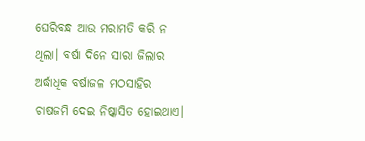ଘେରିବନ୍ଧ ଆଉ ମରାମତି କରି ନ ଥିଲା। ବର୍ଷା ଦିନେ ସାରା ଜିଲାର ଅର୍ଦ୍ଧାଧିକ ବର୍ଷାଜଳ ମଠସାହିର ଚାଷଜମି ଦେଇ ନିଷ୍କାସିତ ହୋଇଥାଏ।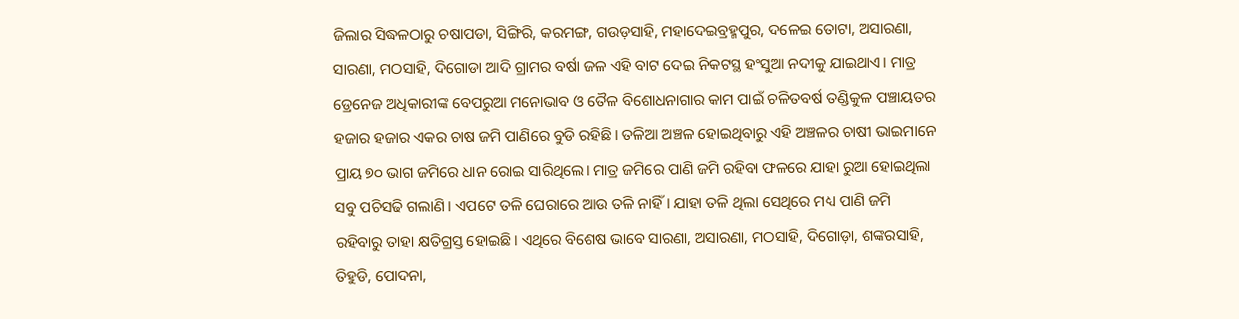ଜିଲାର ସିଦ୍ଧଳଠାରୁ ଚଷାପଡା, ସିଙ୍ଗିରି, କରମଙ୍ଗ, ଗଉଡ଼ସାହି, ମହାଦେଇବ୍ରହ୍ମପୁର, ଦଳେଇ ତୋଟା, ଅସାରଣା, ସାରଣା, ମଠସାହି, ଦିଗୋଡା ଆଦି ଗ୍ରାମର ବର୍ଷା ଜଳ ଏହି ବାଟ ଦେଇ ନିକଟସ୍ଥ ହଂସୁଆ ନଦୀକୁ ଯାଇଥାଏ। ମାତ୍ର ଡ୍ରେନେଜ ଅଧିକାରୀଙ୍କ ବେପରୁଆ ମନୋଭାବ ଓ ତୈଳ ବିଶୋଧନାଗାର କାମ ପାଇଁ ଚଳିତବର୍ଷ ତଣ୍ଡିକୁଳ ପଞ୍ଚାୟତର ହଜାର ହଜାର ଏକର ଚାଷ ଜମି ପାଣିରେ ବୁଡି ରହିଛି। ତଳିଆ ଅଞ୍ଚଳ ହୋଇଥିବାରୁ ଏହି ଅଞ୍ଚଳର ଚାଷୀ ଭାଇମାନେ ପ୍ରାୟ ୭୦ ଭାଗ ଜମିରେ ଧାନ ରୋଇ ସାରିଥିଲେ। ମାତ୍ର ଜମିରେ ପାଣି ଜମି ରହିବା ଫଳରେ ଯାହା ରୁଆ ହୋଇଥିଲା ସବୁ ପଚିସଢି ଗଲାଣି। ଏପଟେ ତଳି ଘେରାରେ ଆଉ ତଳି ନାହିଁ। ଯାହା ତଳି ଥିଲା ସେଥିରେ ମଧ୍ୟ ପାଣି ଜମି ରହିବାରୁ ତାହା କ୍ଷତିଗ୍ରସ୍ତ ହୋଇଛି। ଏଥିରେ ବିଶେଷ ଭାବେ ସାରଣା, ଅସାରଣା, ମଠସାହି, ଦିଗୋଡ଼ା, ଶଙ୍କରସାହି, ତିହୁଡି, ପୋଦନା,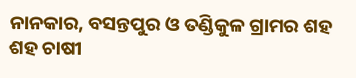ନାନକାର, ବସନ୍ତପୁର ଓ ତଣ୍ଡିକୁଳ ଗ୍ରାମର ଶହ ଶହ ଚାଷୀ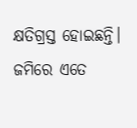କ୍ଷତିଗ୍ରସ୍ତ ହୋଇଛନ୍ତି। ଜମିରେ ଏତେ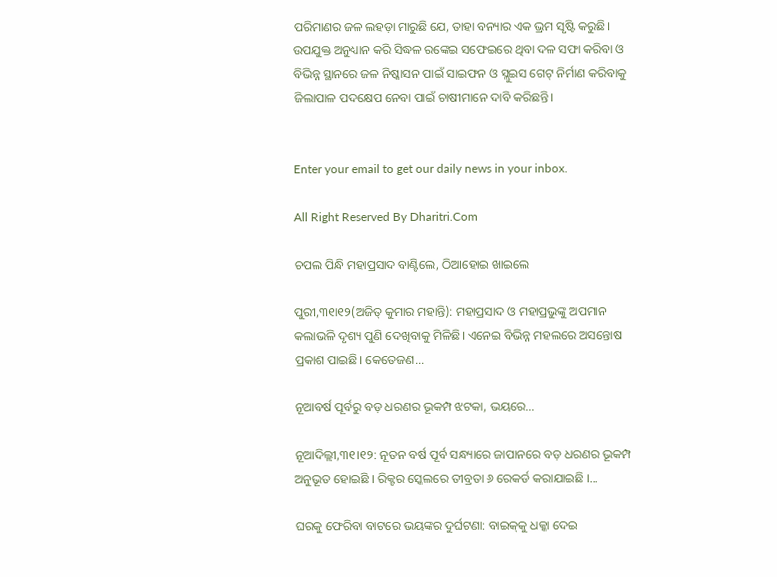ପରିମାଣର ଜଳ ଲହଡ଼ା ମାରୁଛି ଯେ, ତାହା ବନ୍ୟାର ଏକ ଭ୍ରମ ସୃଷ୍ଟି କରୁଛି। ଉପଯୁକ୍ତ ଅନୁଧ୍ୟାନ କରି ସିଦ୍ଧଳ ରଙ୍କେଇ ସଫେଇରେ ଥିବା ଦଳ ସଫା କରିବା ଓ ବିଭିନ୍ନ ସ୍ଥାନରେ ଜଳ ନିଷ୍କାସନ ପାଇଁ ସାଇଫନ ଓ ସ୍ଲୁଇସ ଗେଟ୍‌ ନିର୍ମାଣ କରିବାକୁ ଜିଲାପାଳ ପଦକ୍ଷେପ ନେବା ପାଇଁ ଚାଷୀମାନେ ଦାବି କରିଛନ୍ତି।


Enter your email to get our daily news in your inbox.

All Right Reserved By Dharitri.Com

ଚପଲ ପିନ୍ଧି ମହାପ୍ରସାଦ ବାଣ୍ଟିଲେ, ଠିଆହୋଇ ଖାଇଲେ

ପୁରୀ,୩୧ା୧୨(ଅଜିତ୍‌ କୁମାର ମହାନ୍ତି): ମହାପ୍ରସାଦ ଓ ମହାପ୍ରଭୁଙ୍କୁ ଅପମାନ କଲାଭଳି ଦୃଶ୍ୟ ପୁଣି ଦେଖିବାକୁ ମିଳିଛି। ଏନେଇ ବିଭିନ୍ନ ମହଲରେ ଅସନ୍ତୋଷ ପ୍ରକାଶ ପାଇଛି। କେତେଜଣ...

ନୂଆବର୍ଷ ପୂର୍ବରୁ ବଡ଼ ଧରଣର ଭୂକମ୍ପ ଝଟକା, ଭୟରେ…

ନୂଆଦିଲ୍ଲୀ,୩୧।୧୨: ନୂତନ ବର୍ଷ ପୂର୍ବ ସନ୍ଧ୍ୟାରେ ଜାପାନରେ ବଡ଼ ଧରଣର ଭୂକମ୍ପ ଅନୁଭୂତ ହୋଇଛି । ରିକ୍ଟର ସ୍କେଲରେ ତୀବ୍ରତା ୬ ରେକର୍ଡ କରାଯାଇଛି ।...

ଘରକୁ ଫେରିବା ବାଟରେ ଭୟଙ୍କର ଦୁର୍ଘଟଣା: ବାଇକ୍‌କୁ ଧକ୍କା ଦେଇ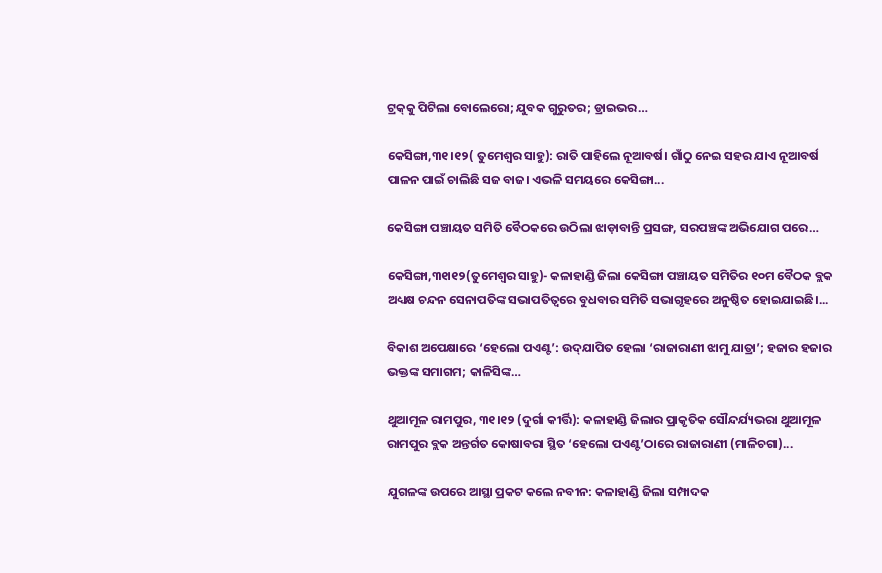ଟ୍ରକ୍‌କୁ ପିଟିଲା ବୋଲେରୋ; ଯୁବକ ଗୁରୁତର; ଡ୍ରାଇଭର…

କେସିଙ୍ଗା,୩୧।୧୨( ତୁମେଶ୍ୱର ସାହୁ): ରାତି ପାହିଲେ ନୂଆବର୍ଷ। ଗାଁଠୁ ନେଇ ସହର ଯାଏ ନୂଆବର୍ଷ ପାଳନ ପାଇଁ ଚାଲିଛି ସଜ ବାଜ। ଏଭଳି ସମୟରେ କେସିଙ୍ଗା...

କେସିଙ୍ଗା ପଞ୍ଚାୟତ ସମିତି ବୈଠକରେ ଉଠିଲା ଝାଡ଼ାବାନ୍ତି ପ୍ରସଙ୍ଗ, ସରପଞ୍ଚଙ୍କ ଅଭିଯୋଗ ପରେ…

କେସିଙ୍ଗା,୩୧ା୧୨(ତୁମେଶ୍ୱର ସାହୁ)- କଳାହାଣ୍ଡି ଜିଲା କେସିଙ୍ଗା ପଞ୍ଚାୟତ ସମିତିର ୧୦ମ ବୈଠକ ବ୍ଲକ ଅଧ୍ୟକ୍ଷ ଚନ୍ଦନ ସେନାପତିଙ୍କ ସଭାପତିତ୍ୱରେ ବୁଧବାର ସମିତି ସଭାଗୃହରେ ଅନୁଷ୍ଠିତ ହୋଇଯାଇଛି।...

ବିକାଶ ଅପେକ୍ଷାରେ ‘ହେଲୋ ପଏଣ୍ଟ’: ଉଦ୍‌ଯାପିତ ହେଲା ‘ରାଜାରାଣୀ ଝାମୁ ଯାତ୍ରା’; ହଜାର ହଜାର ଭକ୍ତଙ୍କ ସମାଗମ; କାଳିସିଙ୍କ…

ଥୁଆମୂଳ ରାମପୁର, ୩୧।୧୨ (ଦୁର୍ଗା କୀର୍ତ୍ତି): କଳାହାଣ୍ଡି ଜିଲାର ପ୍ରାକୃତିକ ସୌନ୍ଦର୍ଯ୍ୟଭରା ଥୁଆମୂଳ ରାମପୁର ବ୍ଲକ ଅନ୍ତର୍ଗତ କୋଷାବରା ସ୍ଥିତ ‘ହେଲୋ ପଏଣ୍ଟ’ଠାରେ ରାଜାରାଣୀ (ମାଳିଚଗା)...

ଯୁଗଳଙ୍କ ଉପରେ ଆସ୍ଥା ପ୍ରକଟ କଲେ ନବୀନ: କଳାହାଣ୍ଡି ଜିଲା ସମ୍ପାଦକ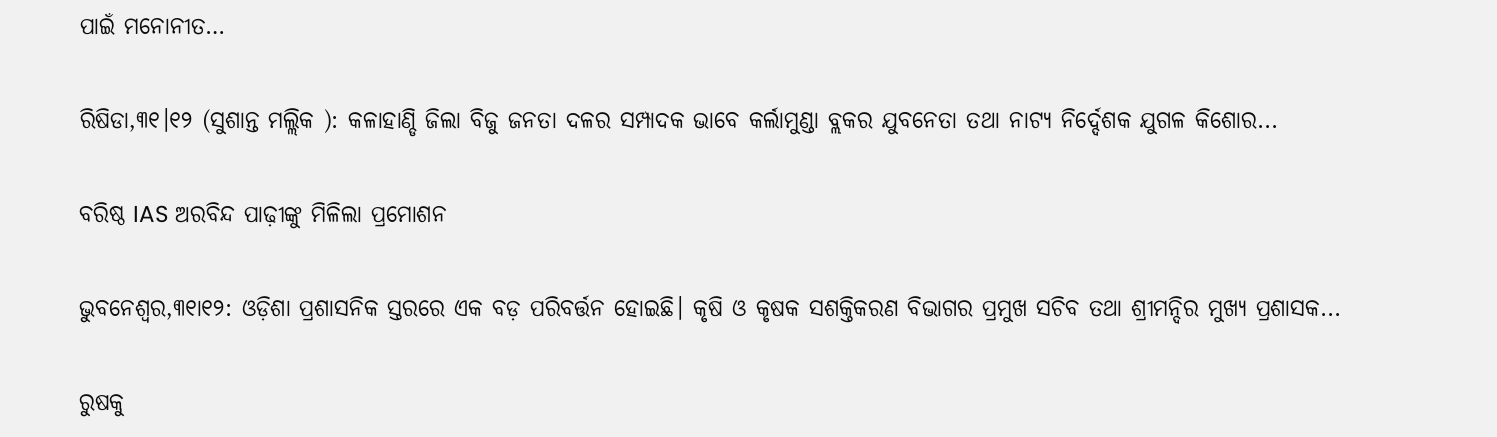ପାଇଁ ମନୋନୀତ…

ରିଷିଡା,୩୧।୧୨ (ସୁଶାନ୍ତ ମଲ୍ଲିକ ): କଳାହାଣ୍ଡି ଜିଲା ବିଜୁ ଜନତା ଦଳର ସମ୍ପାଦକ ଭାବେ କର୍ଲାମୁଣ୍ଡା ବ୍ଲକର ଯୁବନେତା ତଥା ନାଟ୍ୟ ନିର୍ଦ୍ଦେଶକ ଯୁଗଳ କିଶୋର...

ବରିଷ୍ଠ IAS ଅରବିନ୍ଦ ପାଢ଼ୀଙ୍କୁ ମିଳିଲା ପ୍ରମୋଶନ

ଭୁବନେଶ୍ବର,୩୧ା୧୨: ଓଡ଼ିଶା ପ୍ରଶାସନିକ ସ୍ତରରେ ଏକ ବଡ଼ ପରିବର୍ତ୍ତନ ହୋଇଛି। କୃଷି ଓ କୃଷକ ସଶକ୍ତିକରଣ ବିଭାଗର ପ୍ରମୁଖ ସଚିବ ତଥା ଶ୍ରୀମନ୍ଦିର ମୁଖ୍ୟ ପ୍ରଶାସକ...

ରୁଷକୁ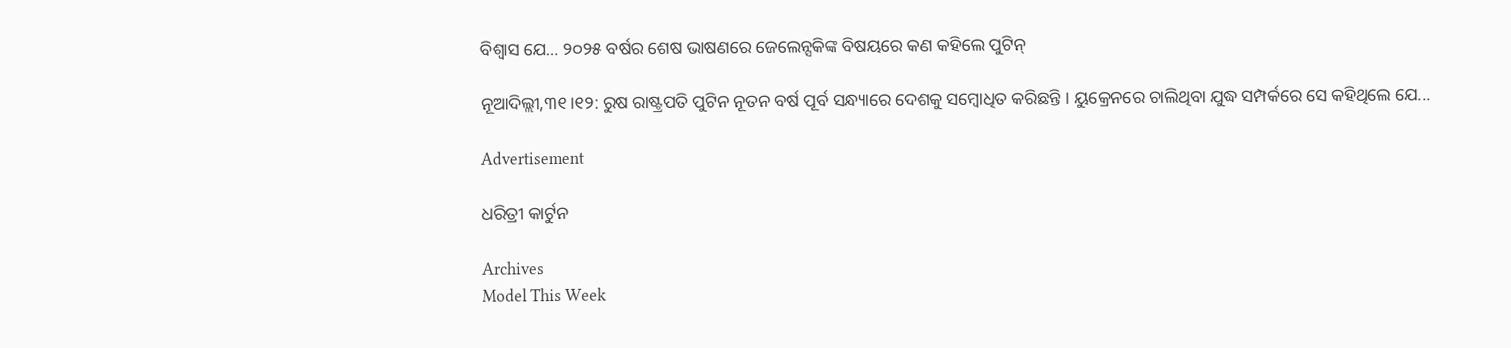ବିଶ୍ବାସ ଯେ… ୨୦୨୫ ବର୍ଷର ଶେଷ ଭାଷଣରେ ଜେଲେନ୍ସକିଙ୍କ ବିଷୟରେ କଣ କହିଲେ ପୁଟିନ୍

ନୂଆଦିଲ୍ଲୀ,୩୧।୧୨: ରୁଷ ରାଷ୍ଟ୍ରପତି ପୁଟିନ ନୂତନ ବର୍ଷ ପୂର୍ବ ସନ୍ଧ୍ୟାରେ ଦେଶକୁ ସମ୍ବୋଧିତ କରିଛନ୍ତି । ୟୁକ୍ରେନରେ ଚାଲିଥିବା ଯୁଦ୍ଧ ସମ୍ପର୍କରେ ସେ କହିଥିଲେ ଯେ...

Advertisement

ଧରିତ୍ରୀ କାର୍ଟୁନ

Archives
Model This Week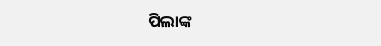ପିଲାଙ୍କ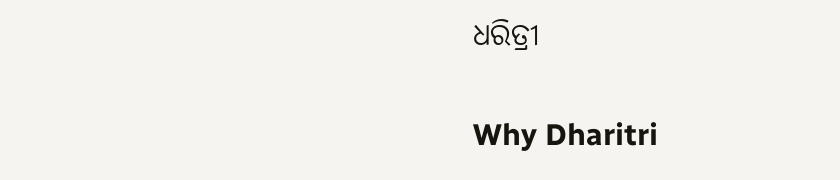ଧରିତ୍ରୀ

Why Dharitri